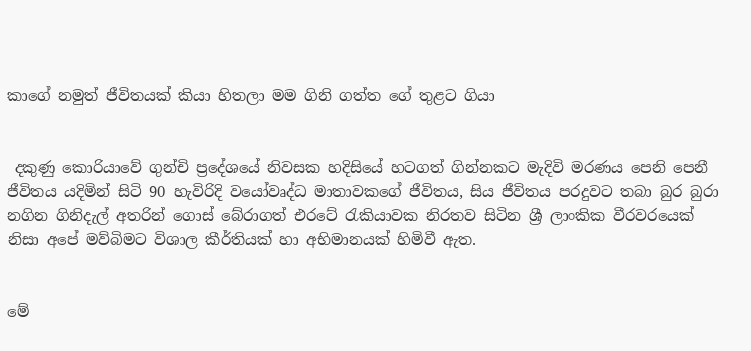කාගේ නමුත් ජීවිතයක් කියා හිතලා මම ගිනි ගත්ත ගේ තුළට ගියා


 දකුණු කොරියාවේ ගුන්චි ප්‍රදේශයේ නිවසක හදිසියේ හටගත් ගින්නකට මැදිවි මරණය පෙනි පෙනී ජීවිතය යදිමින් සිටි 90 හැවිරිදි වයෝවෘද්ධ මාතාවකගේ ජීවිතය, සිය ජීවිතය පරදුවට තබා බුර බුරා නගින ගිනිදැල් අතරින් ගොස් බේරාගත් එරටේ රැකියාවක නිරතව සිටින ශ්‍රී ලාංකික වීරවරයෙක් නිසා අපේ මව්බිමට විශාල කීර්තියක් හා අභිමානයක් හිමිවී ඇත.


මේ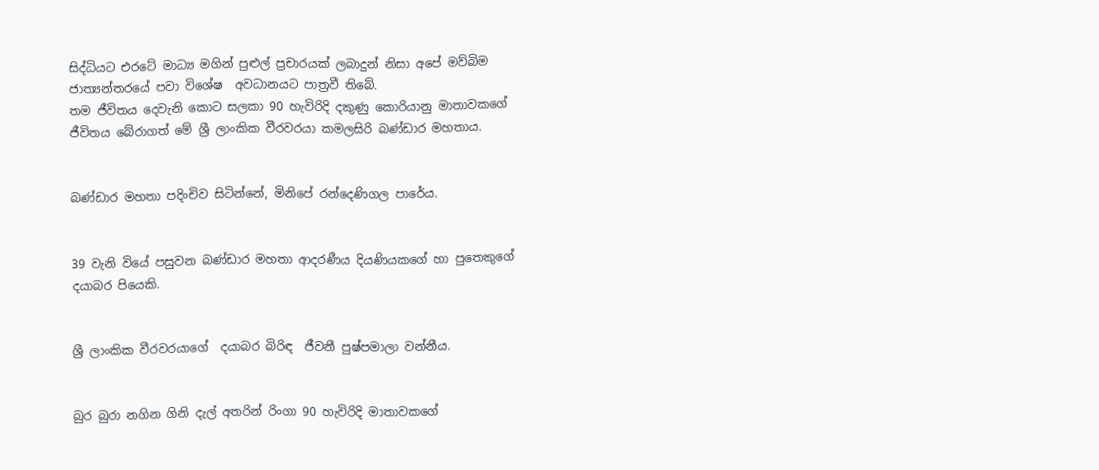සිද්ධියට එරටේ මාධ්‍ය මගින් පුළුල් ප්‍රචාරයක් ලබාදුන් නිසා අපේ මව්බිම ජාත්‍යන්තරයේ පවා විශේෂ  අවධානයට පාත්‍රවී තිබේ.
තම ජීවිතය දෙවැනි කොට සලකා 90 හැවිරිදි දකුණු කොරියානු මාතාවකගේ ජීවිතය බේරාගත් මේ ශ්‍රී ලාංකික වීරවරයා කමලසිරි බණ්ඩාර මහතාය.


බණ්ඩාර මහතා පදිංචිව සිටින්නේ, මිනිපේ රන්දෙණිගල පාරේය.


39 වැනි වියේ පසුවන බණ්ඩාර මහතා ආදරණීය දියණියකගේ හා පුතෙකුගේ  දයාබර පියෙකි.


ශ්‍රී ලාංකික වීරවරයාගේ  දයාබර බිරිඳ  ජීවනී පුෂ්පමාලා වන්නීය.


බුර බුරා නගින ගිනි දැල් අතරින් රිංගා 90 හැවිරිදි මාතාවකගේ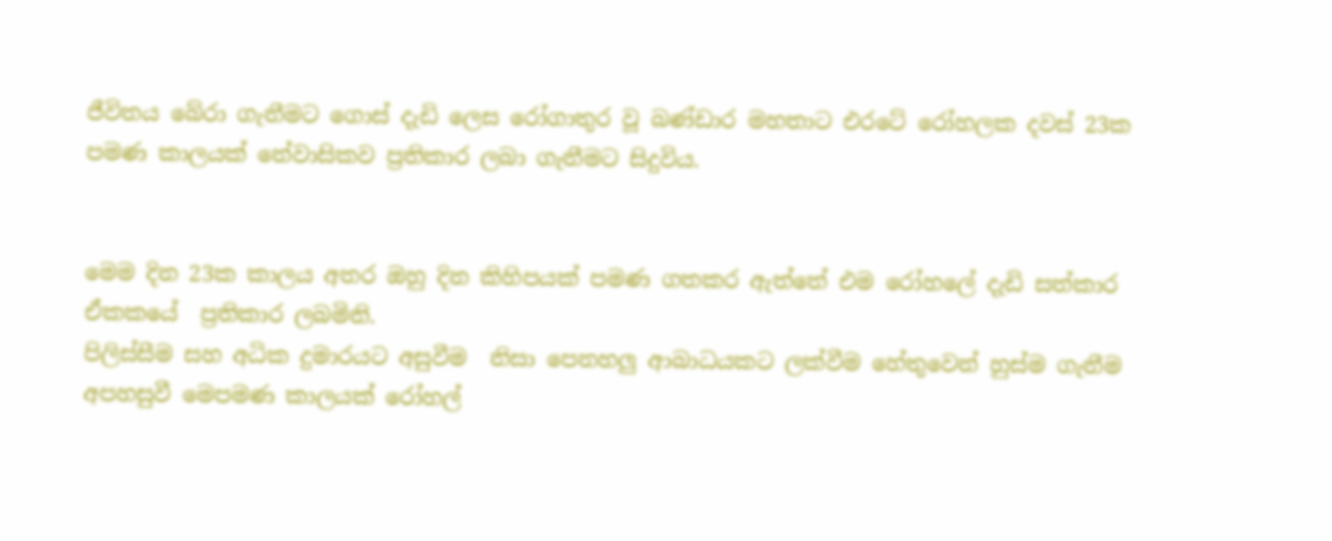ජීවිතය බේරා ගැනීමට ගොස් දැඩි ලෙස රෝගාතුර වූ බණ්ඩාර මහතාට එරටේ රෝහලක දවස් 23ක පමණ කාලයක් නේවාසිකව ප්‍රතිකාර ලබා ගැනීමට සිදුවිය.


මෙම දින 23ක කාලය අතර ඔහු දින කිහිපයක් පමණ ගතකර ඇත්තේ එම රෝහලේ දැඩි සත්කාර ඒකකයේ  ප්‍රතිකාර ලබමිනි.
පිලිස්සීම සහ අධික දුමාරයට අසුවීම  නිසා පෙනහලු ආබාධයකට ලක්වීම හේතුවෙන් හුස්ම ගැනීම අපහසුවී මෙපමණ කාලයක් රෝහල්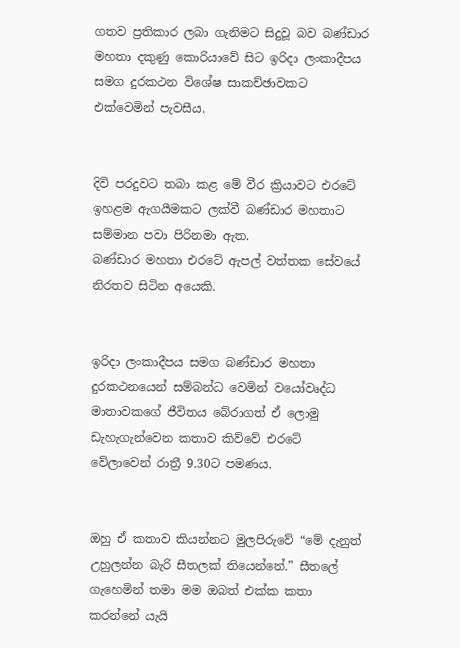ගතව ප්‍රතිකාර ලබා ගැනිමට සිදුවූ බව බණ්ඩාර මහතා දකුණු කොරියාවේ සිට ඉරිදා ලංකාදීපය සමග දුරකථන විශේෂ සාකච්ඡාවකට එක්වෙමින් පැවසීය.


දිවි පරදුවට තබා කළ මේ වීර ක්‍රියාවට එරටේ ඉහළම ඇගයීමකට ලක්වී බණ්ඩාර මහතාට සම්මාන පවා පිරිනමා ඇත.
බණ්ඩාර මහතා එරටේ ඇපල් වත්තක සේවයේ නිරතව සිටින අයෙකි.


ඉරිදා ලංකාදීපය සමග බණ්ඩාර මහතා දුරකථනයෙන් සම්බන්ධ වෙමින් වයෝවෘද්ධ මාතාවකගේ ජීවිතය බේරාගත් ඒ ලොමු ඩැහැගැන්වෙන කතාව කිව්වේ එරටේ වේලාවෙන් රාත්‍රී 9.30ට පමණය.


ඔහු ඒ කතාව කියන්නට මුලපිරුවේ “මේ දැනුත් උහුලන්න බැරි සීතලක් තියෙන්නේ.” සීතලේ ගැහෙමින් තමා මම ඔබත් එක්ක කතා කරන්නේ යැයි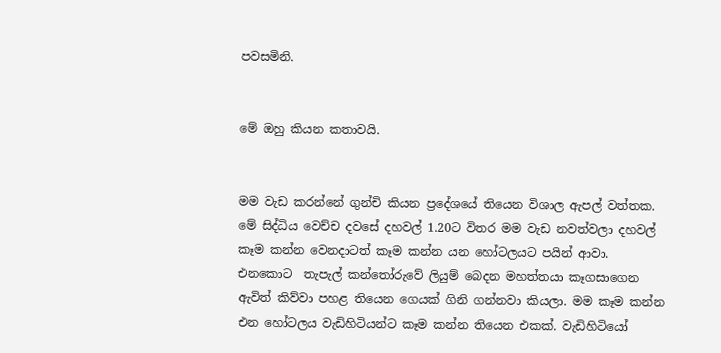පවසමිනි.


මේ ඔහු කියන කතාවයි.


මම වැඩ කරන්නේ ගුන්චි කියන ප්‍රදේශයේ තියෙන විශාල ඇපල් වත්තක. මේ සිද්ධිය වෙච්ච දවසේ දහවල් 1.20ට විතර මම වැඩ නවත්වලා දහවල් කෑම කන්න වෙනදාටත් කෑම කන්න යන හෝටලයට පයින් ආවා. එනකොට  තැපැල් කන්තෝරුවේ ලියුම් බෙදන මහත්තයා කෑගසාගෙන ඇවිත් කිව්වා පහළ තියෙන ගෙයක් ගිනි ගන්නවා කියලා. මම කෑම කන්න එන හෝටලය වැඩිහිටියන්ට කෑම කන්න තියෙන එකක්. වැඩිහිටියෝ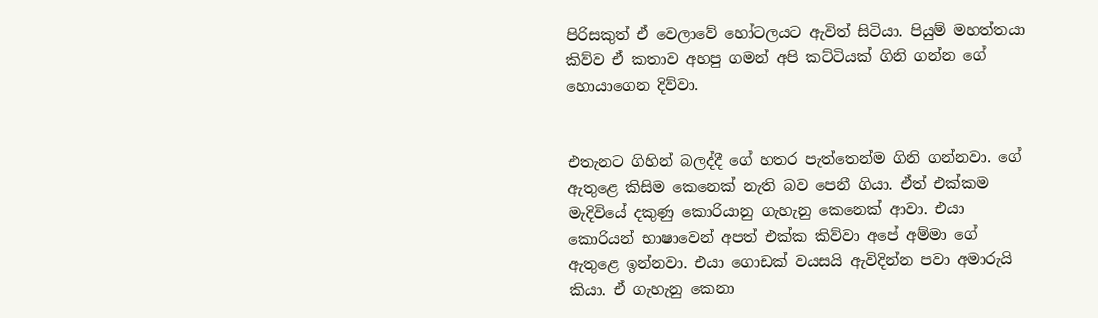පිරිසකුත් ඒ වෙලාවේ හෝටලයට ඇවිත් සිටියා. පියුම් මහත්තයා කිව්ව ඒ කතාව අහපු ගමන් අපි කට්ටියක් ගිනි ගන්න ගේ හොයාගෙන දිව්වා.


එතැනට ගිහින් බලද්දී ගේ හතර පැත්තෙන්ම ගිනි ගන්නවා. ගේ ඇතුළෙ කිසිම කෙනෙක් නැති බව පෙනී ගියා. ඒත් එක්කම මැදිවියේ දකුණු කොරියානු ගැහැනු කෙනෙක් ආවා. එයා  කොරියන් භාෂාවෙන් අපත් එක්ක කිව්වා අපේ අම්මා ගේ ඇතුළෙ ඉන්නවා. එයා ගොඩක් වයසයි ඇවිදින්න පවා අමාරුයි කියා. ඒ ගැහැනු කෙනා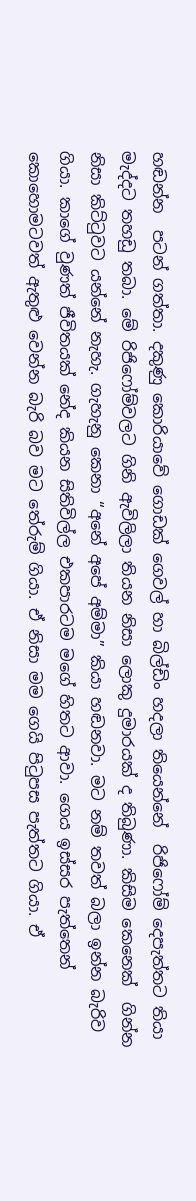හඬන්න  පටන් ගත්තා. දකුණු කොරියාවේ ගොඩක් ගෙවල් හා බිල්ඩිං හදලා තියෙන්නේ  රිජිෆෝම් දෙපැත්තට තියා මැද්දට තහඩු තබා. මේ රිජිෆෝම්වලට ගිනි ඇවිලිලා තියන නිසා ලොකු දුමාරයක් ද තිබුණා. කිසිම කෙනෙක්  ගින්න නිසා කිට්ටුවට යන්නේ නැහැ. ගැහැනු කෙනා “අනේ අපේ අම්මා” කියා හඬනවා. මට නම් තවත් බලා ඉන්න බැරිව ගියා. කාගේ වුණත් ජීවිතයක් නේද කියන සිතිවිල්ල එකපාරටම මගේ හිතට ආවා. ගෙය ඉස්සර පැත්තෙන් කොහොමටවත් ඇතුළු වෙන්න බැරි බව මට තේරුම් ගියා. ඒ නිසා මම ගෙයි පිටුපස පැත්තට ගියා. ඒ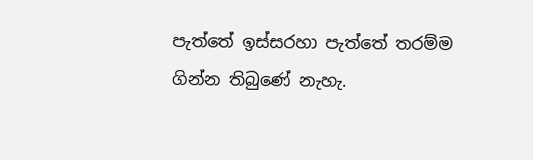පැත්තේ ඉස්සරහා පැත්තේ තරම්ම ගින්න තිබුණේ නැහැ.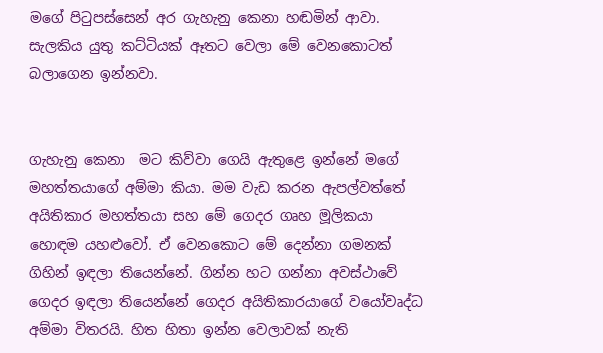මගේ පිටුපස්සෙන් අර ගැහැනු කෙනා හඬමින් ආවා. සැලකිය යුතු කට්ටියක් ඈතට වෙලා මේ වෙනකොටත් බලාගෙන ඉන්නවා.


ගැහැනු කෙනා  මට කිව්වා ගෙයි ඇතුළෙ ඉන්නේ මගේ මහත්තයාගේ අම්මා කියා. මම වැඩ කරන ඇපල්වත්තේ අයිතිකාර මහත්තයා සහ මේ ගෙදර ගෘහ මූලිකයා හොඳම යහළුවෝ. ඒ වෙනකොට මේ දෙන්නා ගමනක් ගිහින් ඉඳලා තියෙන්නේ. ගින්න හට ගන්නා අවස්ථාවේ ගෙදර ඉඳලා තියෙන්නේ ගෙදර අයිතිකාරයාගේ වයෝවෘද්ධ අම්මා විතරයි. හිත හිතා ඉන්න වෙලාවක් නැති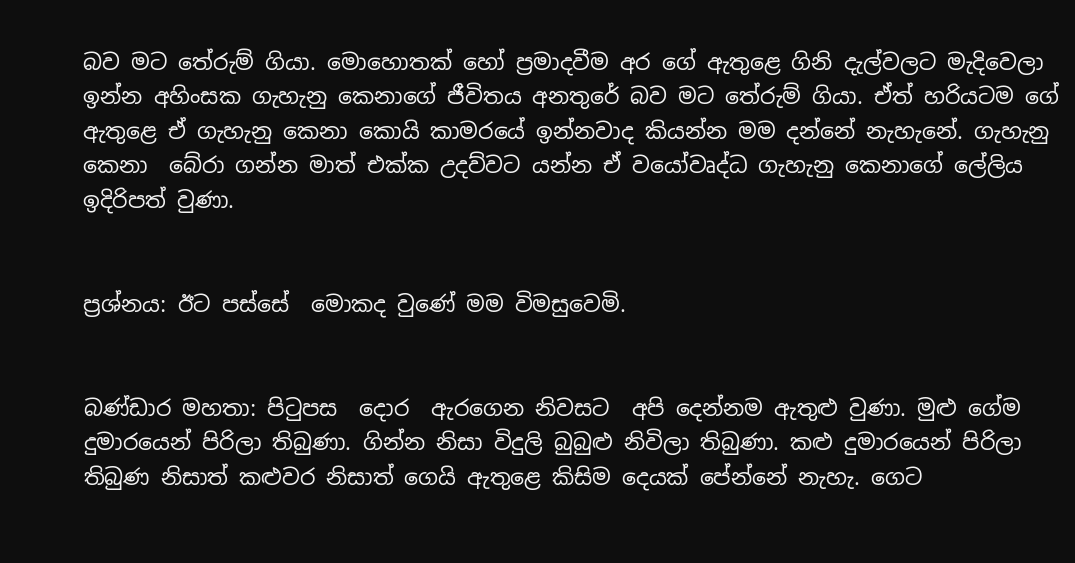බව මට තේරුම් ගියා. මොහොතක් හෝ ප්‍රමාදවීම අර ගේ ඇතුළෙ ගිනි දැල්වලට මැදිවෙලා ඉන්න අහිංසක ගැහැනු කෙනාගේ ජීවිතය අනතුරේ බව මට තේරුම් ගියා. ඒත් හරියටම ගේ ඇතුළෙ ඒ ගැහැනු කෙනා කොයි කාමරයේ ඉන්නවාද කියන්න මම දන්නේ නැහැනේ. ගැහැනු කෙනා  බේරා ගන්න මාත් එක්ක උදව්වට යන්න ඒ වයෝවෘද්ධ ගැහැනු කෙනාගේ ලේලිය ඉදිරිපත් වුණා.


ප්‍රශ්නය: ඊට පස්සේ  මොකද වුණේ මම විමසුවෙමි.


බණ්ඩාර මහතා: පිටුපස  දොර  ඇරගෙන නිවසට  අපි දෙන්නම ඇතුළු වුණා. මුළු ගේම දුමාරයෙන් පිරිලා තිබුණා. ගින්න නිසා විදුලි බුබුළු නිවිලා තිබුණා. කළු දුමාරයෙන් පිරිලා තිබුණ නිසාත් කළුවර නිසාත් ගෙයි ඇතුළෙ කිසිම දෙයක් පේන්නේ නැහැ. ගෙට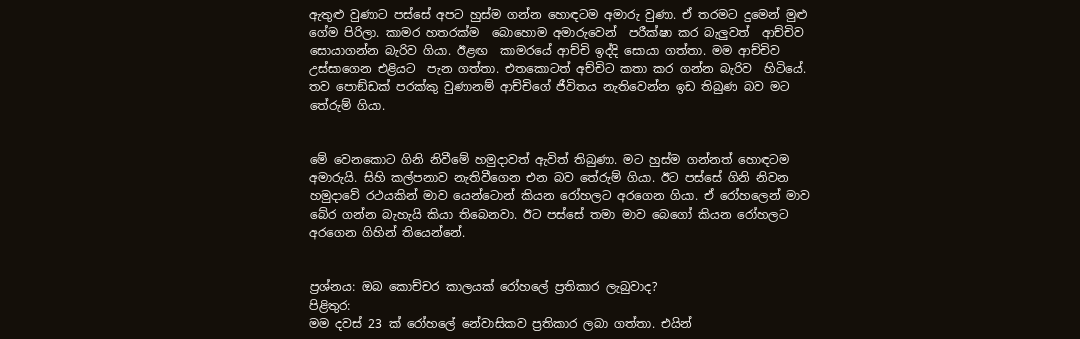ඇතුළු වුණාට පස්සේ අපට හුස්ම ගන්න හොඳටම අමාරු වුණා. ඒ තරමට දුමෙන් මුළු ගේම පිරිලා. කාමර හතරක්ම  බොහොම අමාරුවෙන්  පරීක්ෂා කර බැලුවත්  ආච්චිව සොයාගන්න බැරිව ගියා. ඊළඟ  කාමරයේ ආච්චි ඉද්දි සොයා ගත්තා. මම ආච්චිව   උස්සාගෙන එළියට  පැන ගත්තා. එතකොටත් අච්චිට කතා කර ගන්න බැරිව  හිටියේ. තව පොඞ්ඩක් පරක්කු වුණානම් ආච්චිගේ ජීවිතය නැතිවෙන්න ඉඩ තිබුණ බව මට තේරුම් ගියා.


මේ වෙනකොට ගිනි නිවීමේ හමුදාවත් ඇවිත් තිබුණා. මට හුස්ම ගන්නත් හොඳටම අමාරුයි. සිහි කල්පනාව නැතිවීගෙන එන බව තේරුම් ගියා. ඊට පස්සේ ගිනි නිවන හමුදාවේ රථයකින් මාව යෙන්ටොන් කියන රෝහලට අරගෙන ගියා. ඒ රෝහලෙන් මාව බේර ගන්න බැහැයි කියා තිබෙනවා. ඊට පස්සේ තමා මාව බෙගෝ කියන රෝහලට අරගෙන ගිහින් තියෙන්නේ.


ප්‍රශ්නය: ඔබ කොච්චර කාලයක් රෝහලේ ප්‍රතිකාර ලැබුවාද?
පිළිතුර:
මම දවස් 23 ක් රෝහලේ නේවාසිකව ප්‍රතිකාර ලබා ගත්තා. එයින්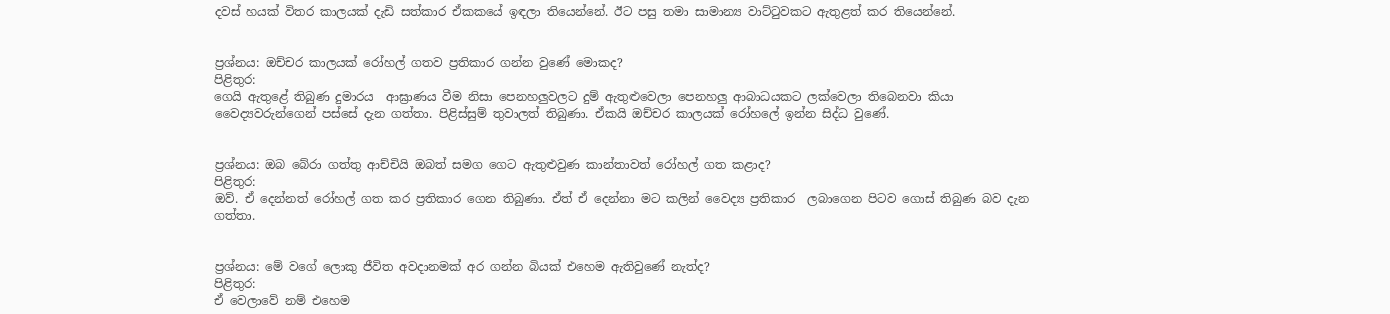දවස් හයක් විතර කාලයක් දැඩි සත්කාර ඒකකයේ ඉඳලා තියෙන්නේ. ඊට පසු තමා සාමාන්‍ය වාට්ටුවකට ඇතුළත් කර තියෙන්නේ.


ප්‍රශ්නය: ඔච්චර කාලයක් රෝහල් ගතව ප්‍රතිකාර ගන්න වුණේ මොකද?
පිළිතුර:
ගෙයි ඇතුළේ තිබුණ දුමාරය  ආඝ්‍රාණය වීම නිසා පෙනහලුවලට දුම් ඇතුළුවෙලා පෙනහලු ආබාධයකට ලක්වෙලා තිබෙනවා කියා වෛද්‍යවරුන්ගෙන් පස්සේ දැන ගත්තා. පිළිස්සුම් තුවාලත් තිබුණා. ඒකයි ඔච්චර කාලයක් රෝහලේ ඉන්න සිද්ධ වුණේ.


ප්‍රශ්නය: ඔබ බේරා ගත්තු ආච්චියි ඔබත් සමග ගෙට ඇතුළුවුණ කාන්තාවත් රෝහල් ගත කළාද?
පිළිතුර:
ඔව්. ඒ දෙන්නත් රෝහල් ගත කර ප්‍රතිකාර ගෙන තිබුණා. ඒත් ඒ දෙන්නා මට කලින් වෛද්‍ය ප්‍රතිකාර  ලබාගෙන පිටව ගොස් තිබුණ බව දැන ගත්තා.


ප්‍රශ්නය: මේ වගේ ලොකු ජීවිත අවදානමක් අර ගන්න බියක් එහෙම ඇතිවුණේ නැත්ද?
පිළිතුර:
ඒ වෙලාවේ නම් එහෙම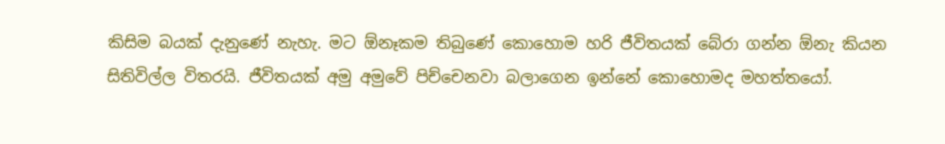කිසිම බයක් දැනුණේ නැහැ. මට ඕනෑකම තිබුණේ කොහොම හරි ජීවිතයක් බේරා ගන්න ඕනැ කියන සිතිවිල්ල විතරයි. ජීවිතයක් අමු අමුවේ පිච්චෙනවා බලාගෙන ඉන්නේ කොහොමද මහත්තයෝ.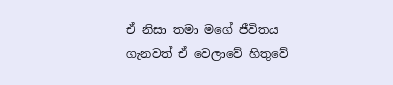ඒ නිසා තමා මගේ ජීවිතය ගැනවත් ඒ වෙලාවේ හිතුවේ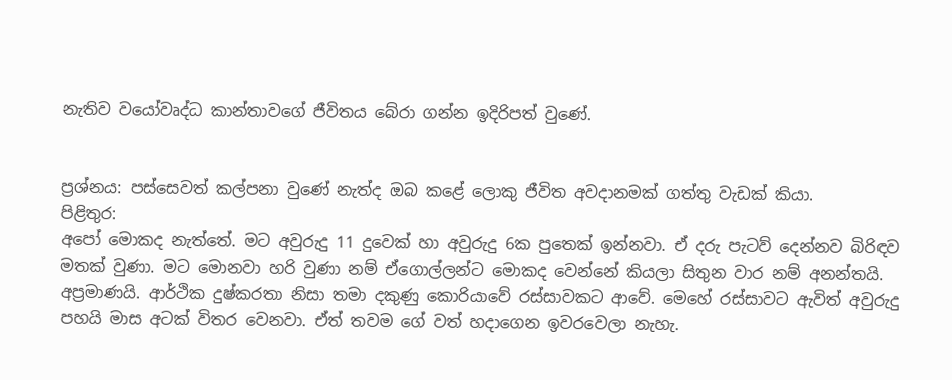නැතිව වයෝවෘද්ධ කාන්තාවගේ ජීවිතය බේරා ගන්න ඉදිරිපත් වුණේ.


ප්‍රශ්නය: පස්සෙවත් කල්පනා වුණේ නැත්ද ඔබ කළේ ලොකු ජීවිත අවදානමක් ගත්තු වැඩක් කියා.
පිළිතුර:
අපෝ මොකද නැත්තේ. මට අවුරුදු 11 දුවෙක් හා අවුරුදු 6ක පුතෙක් ඉන්නවා. ඒ දරු පැටව් දෙන්නව බිරිඳව මතක් වුණා. මට මොනවා හරි වුණා නම් ඒගොල්ලන්ට මොකද වෙන්නේ කියලා සිතුන වාර නම් අනන්තයි. අප්‍රමාණයි. ආර්ථික දුෂ්කරතා නිසා තමා දකුණු කොරියාවේ රස්සාවකට ආවේ. මෙහේ රස්සාවට ඇවිත් අවුරුදු පහයි මාස අටක් විතර වෙනවා. ඒත් තවම ගේ වත් හදාගෙන ඉවරවෙලා නැහැ.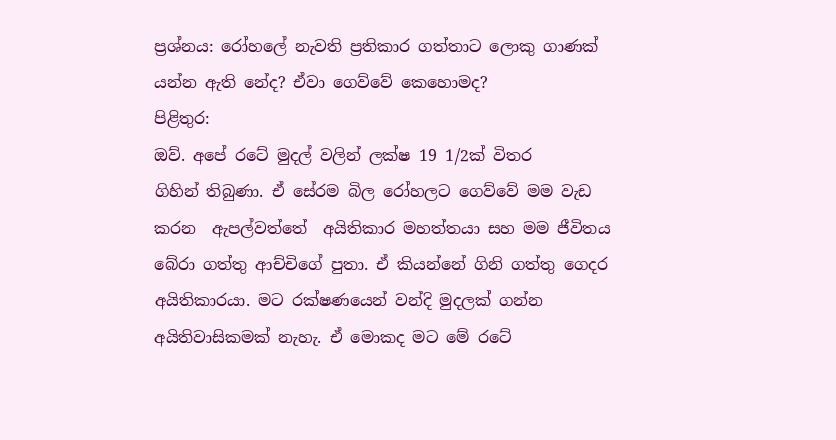ප්‍රශ්නය: රෝහලේ නැවති ප්‍රතිකාර ගත්තාට ලොකු ගාණක් යන්න ඇති නේද? ඒවා ගෙව්වේ කෙහොමද?
පිළිතුර:
ඔව්. අපේ රටේ මුදල් වලින් ලක්ෂ 19 1/2ක් විතර
ගිහින් තිබුණා. ඒ සේරම බිල රෝහලට ගෙව්වේ මම වැඩ කරන  ඇපල්වත්තේ  අයිතිකාර මහත්තයා සහ මම ජීවිතය බේරා ගත්තු ආච්චිගේ පුතා. ඒ කියන්නේ ගිනි ගත්තු ගෙදර  අයිතිකාරයා. මට රක්ෂණයෙන් වන්දි මුදලක් ගන්න  අයිතිවාසිකමක් නැහැ. ඒ මොකද මට මේ රටේ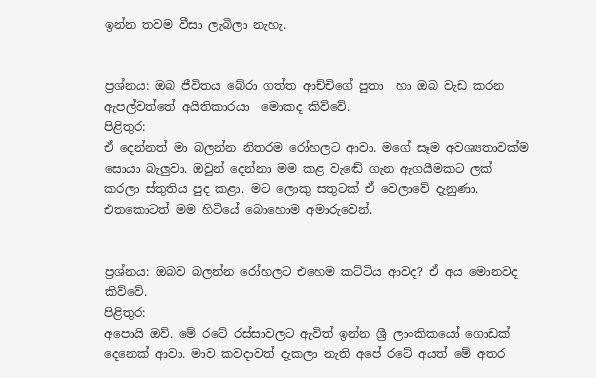ඉන්න තවම වීසා ලැබිලා නැහැ.


ප්‍රශ්නය: ඔබ ජීවිතය බේරා ගත්ත ආච්චිගේ පුතා  හා ඔබ වැඩ කරන ඇපල්වත්තේ අයිතිකාරයා  මොකද කිව්වේ.
පිළිතුර:
ඒ දෙන්නත් මා බලන්න නිතරම රෝහලට ආවා. මගේ සෑම අවශ්‍යතාවක්ම සොයා බැලුවා. ඔවුන් දෙන්නා මම කළ වැඬේ ගැන ඇගයීමකට ලක් කරලා ස්තුතිය පුද කළා. මට ලොකු සතුටක් ඒ වෙලාවේ දැනුණා. එතකොටත් මම හිටියේ බොහොම අමාරුවෙන්.


ප්‍රශ්නය: ඔබව බලන්න රෝහලට එහෙම කට්ටිය ආවද? ඒ අය මොනවද කිව්වේ.
පිළිතුර:
අපොයි ඔව්. මේ රටේ රස්සාවලට ඇවිත් ඉන්න ශ්‍රී ලාංකිකයෝ ගොඩක් දෙනෙක් ආවා. මාව කවදාවත් දැකලා නැති අපේ රටේ අයත් මේ අතර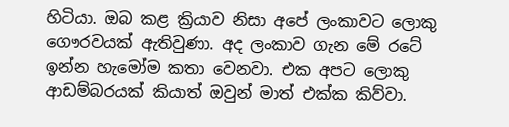හිටියා. ඔබ කළ ක්‍රියාව නිසා අපේ ලංකාවට ලොකු ගෞරවයක් ඇතිවුණා. අද ලංකාව ගැන මේ රටේ ඉන්න හැමෝම කතා වෙනවා. එක අපට ලොකු ආඩම්බරයක් කියාත් ඔවුන් මාත් එක්ක කිව්වා.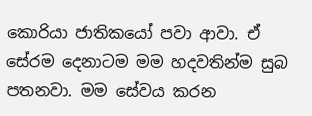කොරියා ජාතිකයෝ පවා ආවා. ඒ සේරම දෙනාටම මම හදවතින්ම සුබ පතනවා. මම සේවය කරන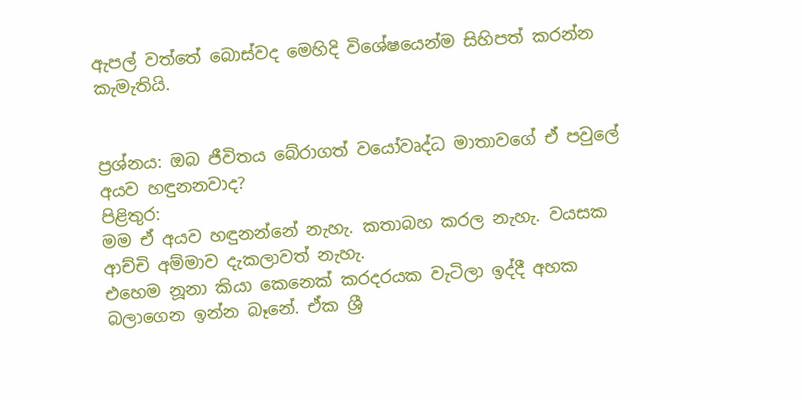ඇපල් වත්තේ බොස්වද මෙහිදි විශේෂයෙන්ම සිහිපත් කරන්න කැමැතියි.


ප්‍රශ්නය: ඔබ ජීවිතය බේරාගත් වයෝවෘද්ධ මාතාවගේ ඒ පවුලේ අයව හඳුනනවාද?
පිළිතුර:
මම ඒ අයව හඳුනන්නේ නැහැ. කතාබහ කරල නැහැ. වයසක ආච්චි අම්මාව දැකලාවත් නැහැ.
එහෙම නූනා කියා කෙනෙක් කරදරයක වැටිලා ඉද්දී අහක බලාගෙන ඉන්න බෑනේ. ඒක ශ්‍රී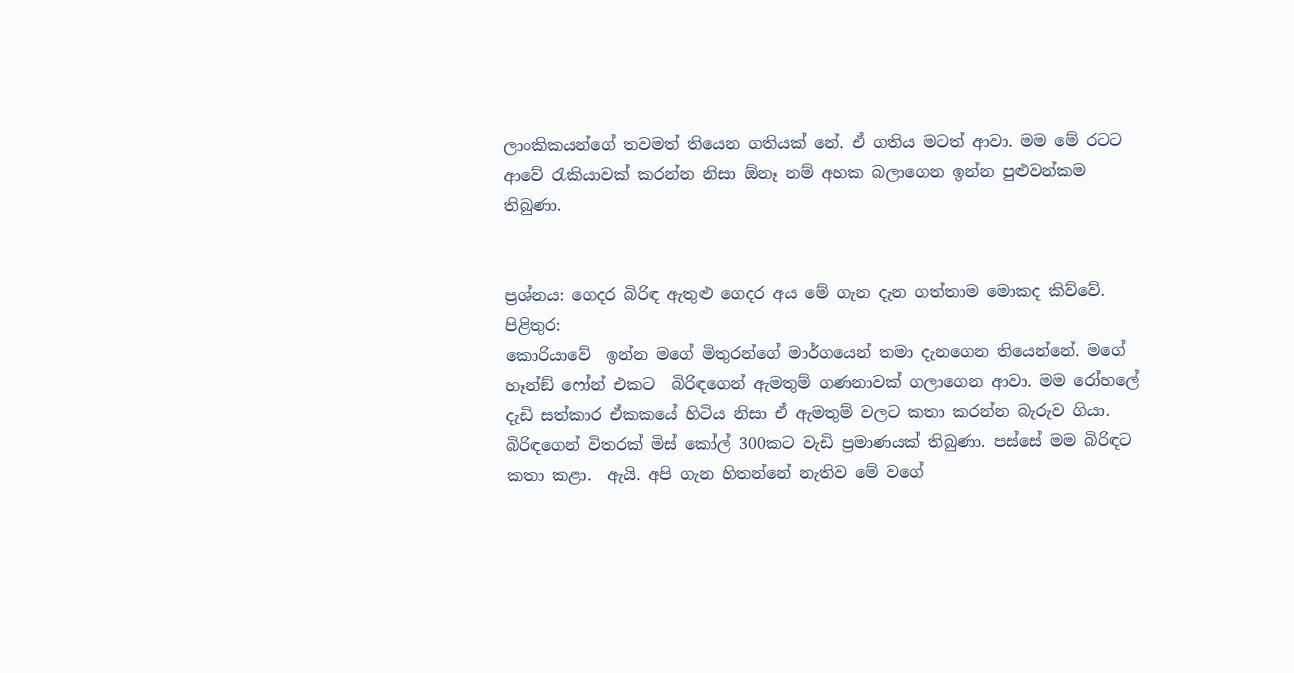ලාංකිකයන්ගේ තවමත් තියෙන ගතියක් නේ. ඒ ගතිය මටත් ආවා. මම මේ රටට ආවේ රැකියාවක් කරන්න නිසා ඕනෑ නම් අහක බලාගෙන ඉන්න පුළුවන්කම තිබුණා.


ප්‍රශ්නය: ගෙදර බිරිඳ ඇතුළු ගෙදර අය මේ ගැන දැන ගත්තාම මොකද කිව්වේ.
පිළිතුර:
කොරියාවේ  ඉන්න මගේ මිතුරන්ගේ මාර්ගයෙන් තමා දැනගෙන තියෙන්නේ. මගේ හෑන්ඞ් ෆෝන් එකට  බිරිඳගෙන් ඇමතුම් ගණනාවක් ගලාගෙන ආවා. මම රෝහලේ දැඩි සත්කාර ඒකකයේ හිටිය නිසා ඒ ඇමතුම් වලට කතා කරන්න බැරුව ගියා. බිරිඳගෙන් විතරක් මිස් කෝල් 300කට වැඩි ප්‍රමාණයක් තිබුණා. පස්සේ මම බිරිඳට කතා කළා.  ඇයි. අපි ගැන හිතන්නේ නැතිව මේ වගේ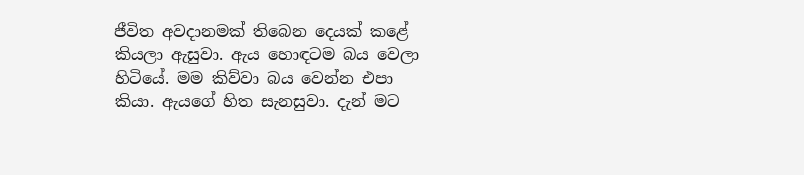ජීවිත අවදානමක් තිබෙන දෙයක් කළේ කියලා ඇසුවා. ඇය හොඳටම බය වෙලා හිටියේ. මම කිව්වා බය වෙන්න එපා කියා. ඇයගේ හිත සැනසුවා. දැන් මට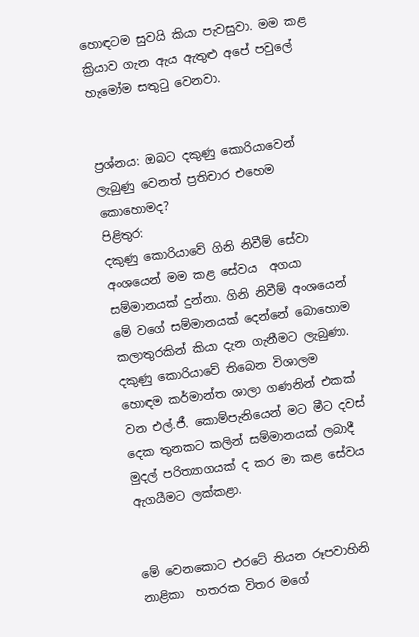හොඳටම සුවයි කියා පැවසුවා. මම කළ ක්‍රියාව ගැන ඇය ඇතුළු අපේ පවුලේ හැමෝම සතුටු වෙනවා.


ප්‍රශ්නය: ඔබට දකුණු කොරියාවෙන් ලැබුණු වෙනත් ප්‍රතිචාර එහෙම කොහොමද?
පිළිතුර:
දකුණු කොරියාවේ ගිනි නිවීම් සේවා අංශයෙන් මම කළ සේවය  අගයා සම්මානයක් දුන්නා. ගිනි නිවීම් අංශයෙන් මේ වගේ සම්මානයක් දෙන්නේ බොහොම කලාතුරකින් කියා දැන ගැනීමට ලැබුණා. දකුණු කොරියාවේ තිබෙන විශාලම හොඳම කර්මාන්ත ශාලා ගණනින් එකක් වන එල්.ජී. කොම්පැනියෙන් මට මීට දවස් දෙක තුනකට කලින් සම්මානයක් ලබාදී මුදල් පරිත්‍යාගයක් ද කර මා කළ සේවය ඇගයීමට ලක්කළා.


මේ වෙනකොට එරටේ තියන රූපවාහිනි නාළිකා  හතරක විතර මගේ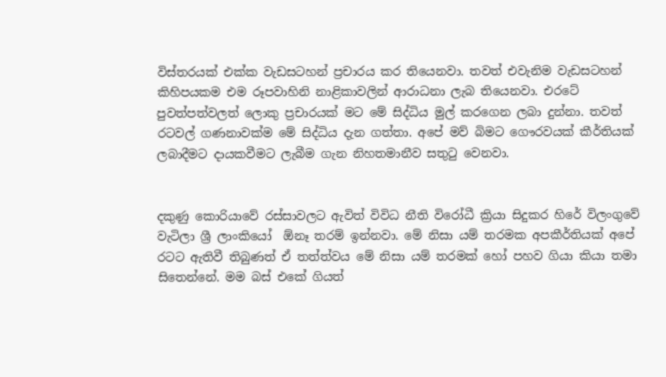විස්තරයක් එක්ක වැඩසටහන් ප්‍රචාරය කර තියෙනවා. තවත් එවැනිම වැඩසටහන් කිහිපයකම එම රූපවාහිනි නාළිකාවලින් ආරාධනා ලැබ තියෙනවා. එරටේ පුවත්පත්වලත් ලොකු ප්‍රචාරයක් මට මේ සිද්ධිය මුල් කරගෙන ලබා දුන්නා. තවත් රටවල් ගණනාවක්ම මේ සිද්ධිය දැන ගත්තා. අපේ මව් බිමට ගෞරවයක් කීර්තියක් ලබාදීමට දායකවීමට ලැබීම ගැන නිහතමානීව සතුටු වෙනවා.


දකුණු කොරියාවේ රස්සාවලට ඇවිත් විවිධ නීති විරෝධී ක්‍රියා සිදුකර හිරේ විලංගුවේ වැටිලා ශ්‍රී ලාංකියෝ  ඕනෑ තරම් ඉන්නවා. මේ නිසා යම් තරමක අපකීර්තියක් අපේ රටට ඇතිවී තිබුණත් ඒ තත්ත්වය මේ නිසා යම් තරමක් හෝ පහව ගියා කියා තමා සිතෙන්නේ. මම බස් එකේ ගියත්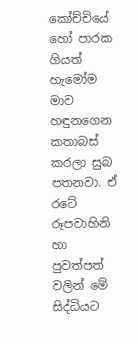කෝච්චියේ හෝ පාරක ගියත් හැමෝම මාව හඳුනගෙන කතාබස් කරලා සුබ පතනවා. ඒ රටේ රූපවාහිනි හා පුවත්පත් වලින් මේ සිද්ධියට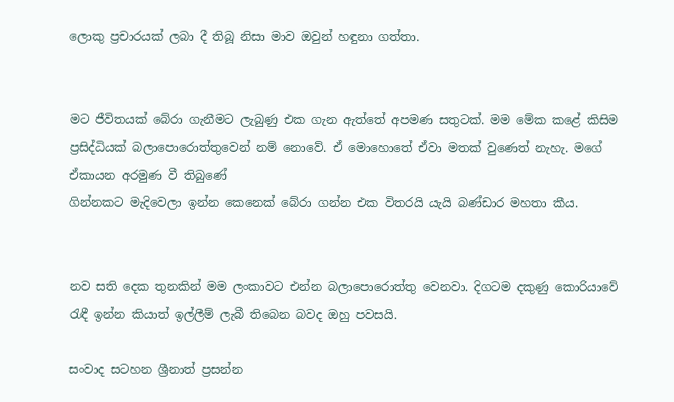ලොකු ප්‍රචාරයක් ලබා දී තිබූ නිසා මාව ඔවුන් හඳුනා ගත්තා.


මට ජීවිතයක් බේරා ගැනීමට ලැබුණු එක ගැන ඇත්තේ අපමණ සතුටක්. මම මේක කළේ කිසිම ප්‍රසිද්ධියක් බලාපොරොත්තුවෙන් නම් නොවේ. ඒ මොහොතේ ඒවා මතක් වුණෙත් නැහැ. මගේ ඒකායන අරමුණ වී තිබුණේ
ගින්නකට මැදිවෙලා ඉන්න කෙනෙක් බේරා ගන්න එක විතරයි යැයි බණ්ඩාර මහතා කීය.


නව සති දෙක තුනකින් මම ලංකාවට එන්න බලාපොරොත්තු වෙනවා. දිගටම දකුණු කොරියාවේ රැඳී ඉන්න කියාත් ඉල්ලීම් ලැබී තිබෙන බවද ඔහු පවසයි.

සංවාද සටහන ශ්‍රීනාත් ප්‍රසන්න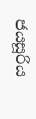ජයසූරිය